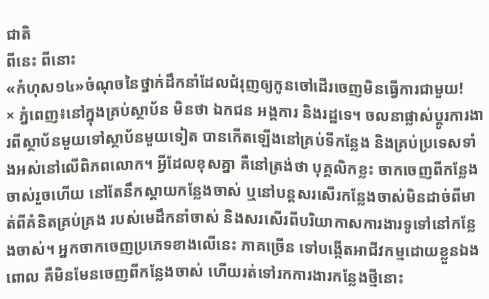ជាតិ
ពីនេះ ពីនោះ
«កំហុស១៤»ចំណុចនៃថ្នាក់ដឹកនាំដែលជំរុញឲ្យកូនចៅដើរចេញមិនធ្វើការជាមួយ!
× ភ្នំពេញ៖នៅក្នុងគ្រប់ស្ថាប័ន មិនថា ឯកជន អង្គការ និងរដ្ឋទេ។ ចលនាផ្លាស់ប្តូរការងារពីស្ថាប័នមួយទៅស្ថាប័នមួយទៀត បានកើតឡើងនៅគ្រប់ទីកន្លែង និងគ្រប់ប្រទេសទាំងអស់នៅលើពិភពលោក។ អ្វីដែលខុសគ្នា គឺនៅត្រង់ថា បុគ្គលិកខ្លះ ចាកចេញពីកន្លែងចាស់រួចហើយ នៅតែនឹកស្តាយកន្លែងចាស់ ឬនៅបន្តសរសើរកន្លែងចាស់មិនដាច់ពីមាត់ពីគំនិតគ្រប់គ្រង របស់មេដឹកនាំចាស់ និងសរសើរពីបរិយាកាសការងារទូទៅនៅកន្លែងចាស់។ អ្នកចាកចេញប្រភេទខាងលើនេះ ភាគច្រើន ទៅបង្កើតអាជីវកម្មដោយខ្លួនឯង ពោល គឺមិនមែនចេញពីកន្លែងចាស់ ហើយរត់ទៅរកការងារកន្លែងថ្មីនោះ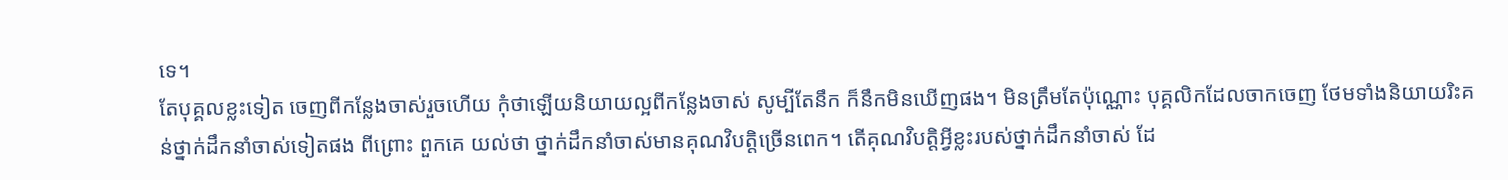ទេ។
តែបុគ្គលខ្លះទៀត ចេញពីកន្លែងចាស់រួចហើយ កុំថាឡើយនិយាយល្អពីកន្លែងចាស់ សូម្បីតែនឹក ក៏នឹកមិនឃើញផង។ មិនត្រឹមតែប៉ុណ្ណោះ បុគ្គលិកដែលចាកចេញ ថែមទាំងនិយាយរិះគន់ថ្នាក់ដឹកនាំចាស់ទៀតផង ពីព្រោះ ពួកគេ យល់ថា ថ្នាក់ដឹកនាំចាស់មានគុណវិបត្តិច្រើនពេក។ តើគុណវិបត្តិអ្វីខ្លះរបស់ថ្នាក់ដឹកនាំចាស់ ដែ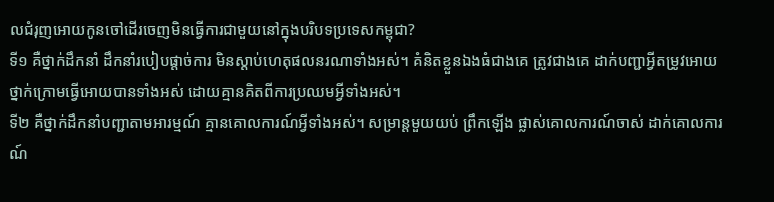លជំរុញអោយកូនចៅដើរចេញមិនធ្វើការជាមួយនៅក្នុងបរិបទប្រទេសកម្ពុជា?
ទី១ គឺថ្នាក់ដឹកនាំ ដឹកនាំរបៀបផ្តាច់ការ មិនស្តាប់ហេតុផលនរណាទាំងអស់។ គំនិតខ្លួនឯងធំជាងគេ ត្រូវជាងគេ ដាក់បញ្ជាអ្វីតម្រូវអោយថ្នាក់ក្រោមធ្វើអោយបានទាំងអស់ ដោយគ្មានគិតពីការប្រឈមអ្វីទាំងអស់។
ទី២ គឺថ្នាក់ដឹកនាំបញ្ជាតាមអារម្មណ៍ គ្មានគោលការណ៍អ្វីទាំងអស់។ សម្រាន្តមួយយប់ ព្រឹកឡើង ផ្លាស់គោលការណ៍ចាស់ ដាក់គោលការណ៍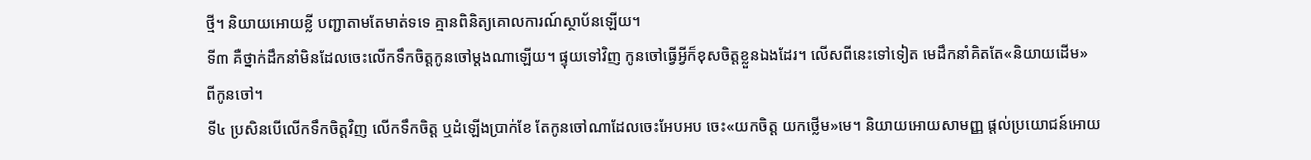ថ្មី។ និយាយអោយខ្លី បញ្ជាតាមតែមាត់ទទេ គ្មានពិនិត្យគោលការណ៍ស្ថាប័នឡើយ។
ទី៣ គឺថ្នាក់ដឹកនាំមិនដែលចេះលើកទឹកចិត្តកូនចៅម្តងណាឡើយ។ ផ្ទុយទៅវិញ កូនចៅធ្វើអ្វីក៏ខុសចិត្តខ្លួនឯងដែរ។ លើសពីនេះទៅទៀត មេដឹកនាំគិតតែ«និយាយដើម»
ពីកូនចៅ។
ទី៤ ប្រសិនបើលើកទឹកចិត្តវិញ លើកទឹកចិត្ត ឬដំឡើងប្រាក់ខែ តែកូនចៅណាដែលចេះអែបអប ចេះ«យកចិត្ត យកថ្លើម»មេ។ និយាយអោយសាមញ្ញ ផ្តល់ប្រយោជន៍អោយ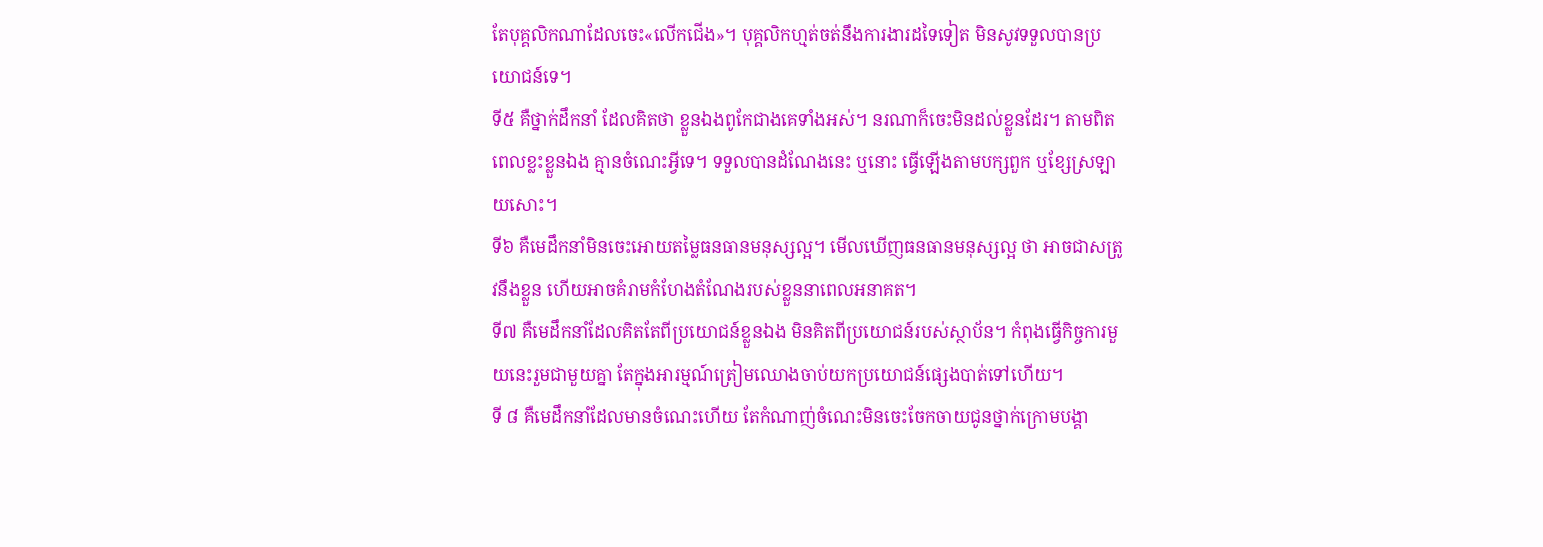តែបុគ្គលិកណាដែលចេះ«លើកជើង»។ បុគ្គលិកហ្មត់ចត់នឹងការងារដទៃទៀត មិនសូវទទួលបានប្រយោជន៍ទេ។
ទី៥ គឺថ្នាក់ដឹកនាំ ដែលគិតថា ខ្លួនឯងពូកែជាងគេទាំងអស់។ នរណាក៏ចេះមិនដល់ខ្លួនដែរ។ តាមពិត ពេលខ្លះខ្លួនឯង គ្មានចំណេះអ្វីទេ។ ទទួលបានដំណែងនេះ ឬនោះ ធ្វើឡើងតាមបក្សពួក ឬខ្សែស្រឡាយសោះ។
ទី៦ គឺមេដឹកនាំមិនចេះអោយតម្លៃធនធានមនុស្សល្អ។ មើលឃើញធនធានមនុស្សល្អ ថា អាចជាសត្រូវនឹងខ្លួន ហើយអាចគំរាមកំហែងតំណែងរបស់ខ្លួននាពេលអនាគត។
ទី៧ គឺមេដឹកនាំដែលគិតតែពីប្រយោជន៍ខ្លួនឯង មិនគិតពីប្រយោជន៍របស់ស្ថាប័ន។ កំពុងធ្វើកិច្ចការមួយនេះរួមជាមួយគ្នា តែក្នុងអារម្មណ៍ត្រៀមឈោងចាប់យកប្រយោជន៍ផ្សេងបាត់ទៅហើយ។
ទី ៨ គឺមេដឹកនាំដែលមានចំណេះហើយ តែកំណាញ់ចំណេះមិនចេះចែកចាយជូនថ្នាក់ក្រោមបង្គា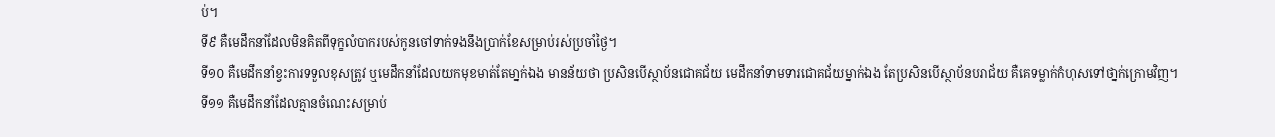ប់។
ទី៩ គឺមេដឹកនាំដែលមិនគិតពីទុក្ខលំបាករបស់កូនចៅទាក់ទងនឹងប្រាក់ខែសម្រាប់រស់ប្រចាំថ្ងៃ។
ទី១០ គឺមេដឹកនាំខ្វះការទទួលខុសត្រូវ ឬមេដឹកនាំដែលយកមុខមាត់តែមា្នក់ឯង មានន័យថា ប្រសិនបើស្ថាប័នជោគជ័យ មេដឹកនាំទាមទារជោគជ័យម្នាក់ឯង តែប្រសិនបើស្ថាប័នបរាជ័យ គឺគេទម្លាក់កំហុសទៅថា្នក់ក្រោមវិញ។
ទី១១ គឺមេដឹកនាំដែលគ្មានចំណេះសម្រាប់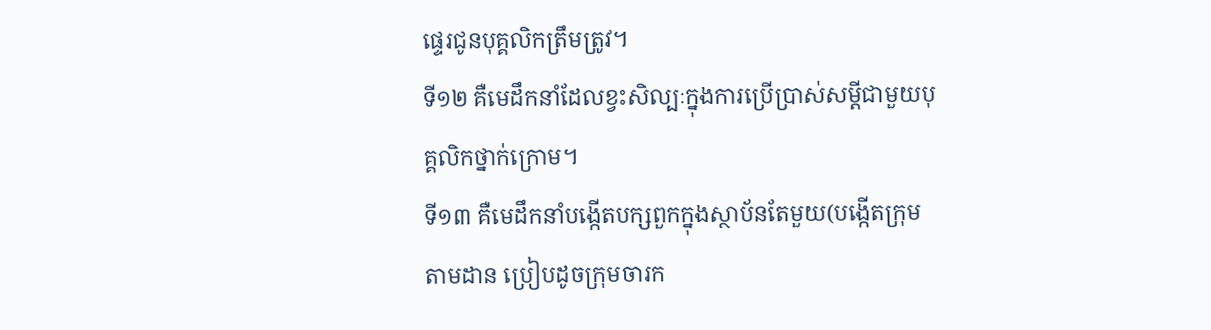ផ្ទេរជូនបុគ្គលិកត្រឹមត្រូវ។
ទី១២ គឺមេដឹកនាំដែលខ្វះសិល្បៈក្នុងការប្រើប្រាស់សម្តីជាមួយបុគ្គលិកថ្នាក់ក្រោម។
ទី១៣ គឺមេដឹកនាំបង្កើតបក្សពួកក្នុងស្ថាប័នតែមួយ(បង្កើតក្រុមតាមដាន ប្រៀបដូចក្រុមចារក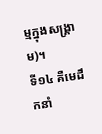ម្មក្នុងសង្គ្រាម)។
ទី១៤ គឺមេដឹកនាំ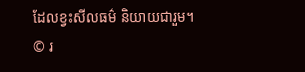ដែលខ្វះសីលធម៌ និយាយជារួម។
© រ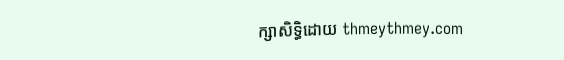ក្សាសិទ្ធិដោយ thmeythmey.com